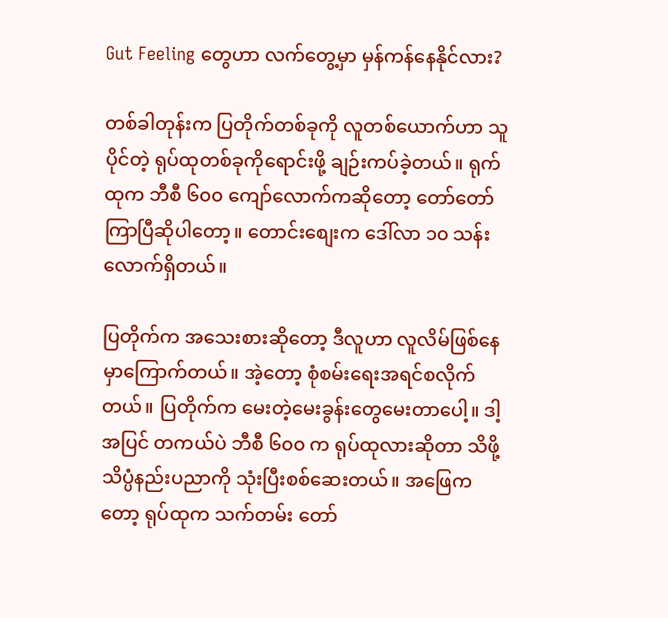Gut Feeling တွေဟာ လက်တွေ့မှာ မှန်ကန်နေနိုင်လား?

တစ်ခါတုန်းက ပြတိုက်တစ်ခုကို လူတစ်ယောက်ဟာ သူပိုင်တဲ့ ရုပ်ထုတစ်ခုကိုရောင်းဖို့ ချဉ်းကပ်ခဲ့တယ်။ ရုက်ထုက ဘီစီ ၆၀၀ ကျော်လောက်ကဆိုတော့ တော်တော်ကြာပြီဆိုပါတော့။ တောင်းစျေးက ဒေါ်လာ ၁၀ သန်းလောက်ရှိတယ်။

ပြတိုက်က အသေးစားဆိုတော့ ဒီလူဟာ လူလိမ်ဖြစ်နေမှာကြောက်တယ်။ အဲ့တော့ စုံစမ်းရေးအရင်စလိုက်တယ်။ ပြတိုက်က မေးတဲ့မေးခွန်းတွေမေးတာပေါ့။ ဒါ့အပြင် တကယ်ပဲ ဘီစီ ၆၀၀ က ရုပ်ထုလားဆိုတာ သိဖို့ သိပ္ပံနည်းပညာကို သုံးပြီးစစ်ဆေးတယ်။ အဖြေကတော့ ရုပ်ထုက သက်တမ်း တော်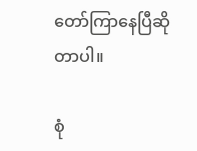တော်ကြာနေပြီဆိုတာပါ။

စုံ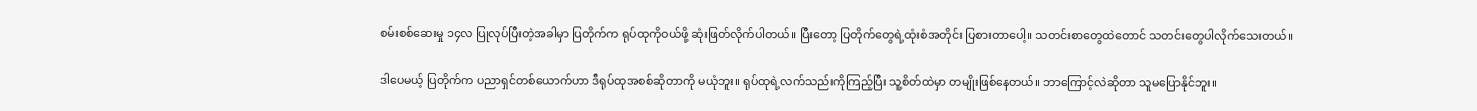စမ်းစစ်ဆေးမှု ၁၄လ ပြုလုပ်ပြီးတဲ့အခါမှာ ပြတိုက်က ရုပ်ထုကိုဝယ်ဖို့ ဆုံးဖြတ်လိုက်ပါတယ်။ ပြီးတော့ ပြတိုက်တွေရဲ့ထုံးစံအတိုင်း ပြစားတာပေါ့။ သတင်းစာတွေထဲတောင် သတင်းတွေပါလိုက်သေးတယ်။

ဒါပေမယ့် ပြတိုက်က ပညာရှင်တစ်ယောက်ဟာ ဒီရုပ်ထုအစစ်ဆိုတာကို မယုံဘူး။ ရုပ်ထုရဲ့လက်သည်းကိုကြည့်ပြီး သူ့စိတ်ထဲမှာ တမျိုးဖြစ်နေတယ်။ ဘာကြောင့်လဲဆိုတာ သူမပြောနိုင်ဘူး။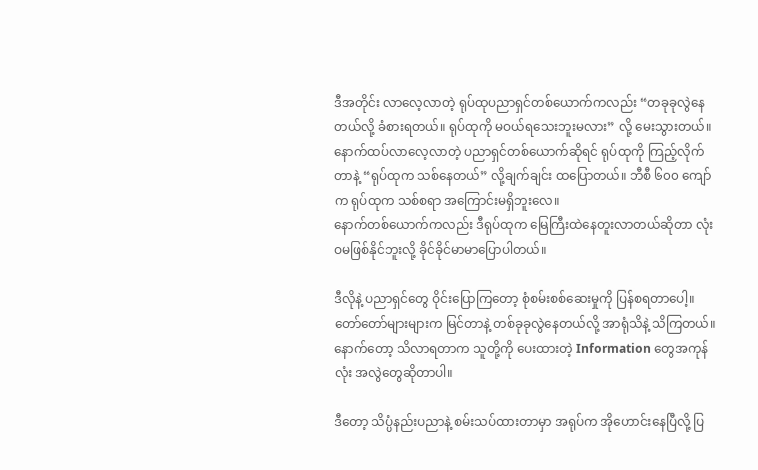ဒီအတိုင်း လာလေ့လာတဲ့ ရုပ်ထုပညာရှင်တစ်ယောက်ကလည်း “တခုခုလွဲနေတယ်လို့ ခံစားရတယ်။ ရုပ်ထုကို မဝယ်ရသေးဘူးမလား” လို့ မေးသွားတယ်။
နောက်ထပ်လာလေ့လာတဲ့ ပညာရှင်တစ်ယောက်ဆိုရင် ရုပ်ထုကို ကြည့်လိုက်တာနဲ့ “ရုပ်ထုက သစ်နေတယ်” လို့ချက်ချင်း ထပြောတယ်။ ဘီစီ ၆၀၀ ကျော်က ရုပ်ထုက သစ်စရာ အကြောင်းမရှိဘူးလေ။
နောက်တစ်ယောက်ကလည်း ဒီရုပ်ထုက မြေကြီးထဲနေတူးလာတယ်ဆိုတာ လုံးဝမဖြစ်နိုင်ဘူးလို့ ခိုင်ခိုင်မာမာပြောပါတယ်။

ဒီလိုနဲ့ ပညာရှင်တွေ ဝိုင်းပြောကြတော့ စုံစမ်းစစ်ဆေးမှုကို ပြန်စရတာပေါ့။ တော်တော်များများက မြင်တာနဲ့ တစ်ခုခုလွဲနေတယ်လို့ အာရုံသိနဲ့ သိကြတယ်။ နောက်တော့ သိလာရတာက သူတို့ကို ပေးထားတဲ့ Information တွေအကုန်လုံး အလွဲတွေဆိုတာပါ။

ဒီတော့ သိပ္ပံနည်းပညာနဲ့ စမ်းသပ်ထားတာမှာ အရုပ်က အိုဟောင်းနေပြီလို့ ပြ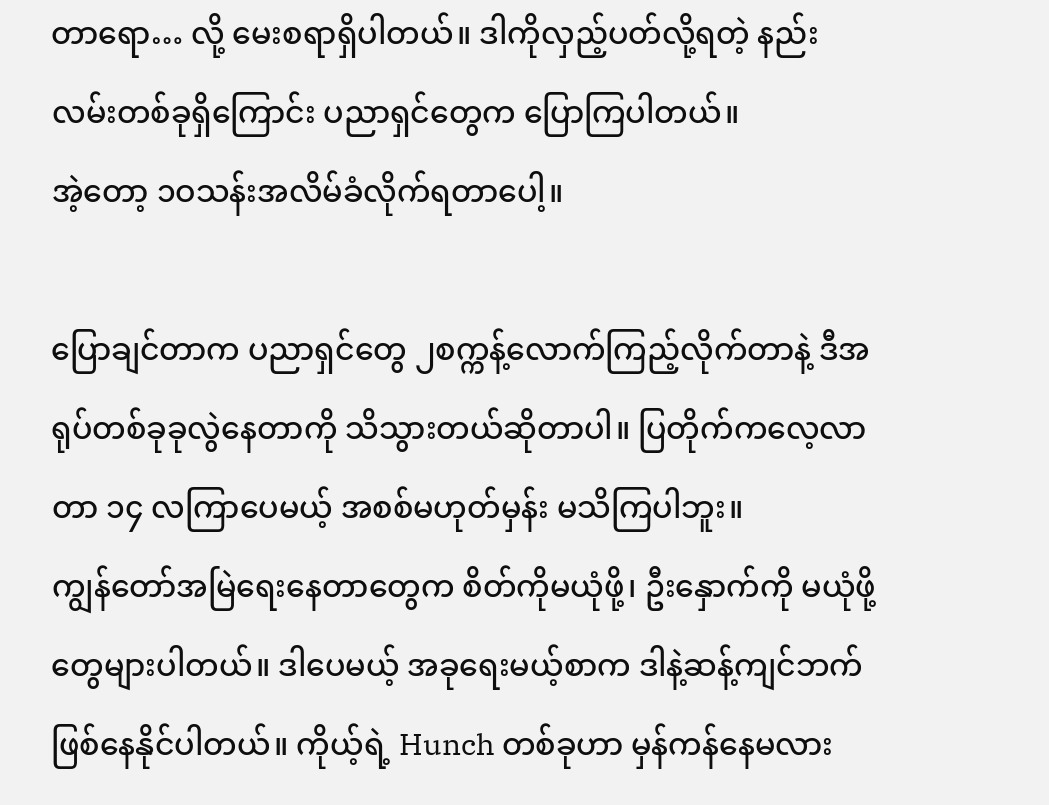တာရော… လို့ မေးစရာရှိပါတယ်။ ဒါကိုလှည့်ပတ်လို့ရတဲ့ နည်းလမ်းတစ်ခုရှိကြောင်း ပညာရှင်တွေက ပြောကြပါတယ်။
အဲ့တော့ ၁ဝသန်းအလိမ်ခံလိုက်ရတာပေါ့။

ပြောချင်တာက ပညာရှင်တွေ ၂စက္ကန့်လောက်ကြည့်လိုက်တာနဲ့ ဒီအရုပ်တစ်ခုခုလွဲနေတာကို သိသွားတယ်ဆိုတာပါ။ ပြတိုက်ကလေ့လာတာ ၁၄ လကြာပေမယ့် အစစ်မဟုတ်မှန်း မသိကြပါဘူး။
ကျွန်တော်အမြဲရေးနေတာတွေက စိတ်ကိုမယုံဖို့၊ ဦးနှောက်ကို မယုံဖို့တွေများပါတယ်။ ဒါပေမယ့် အခုရေးမယ့်စာက ဒါနဲ့ဆန့်ကျင်ဘက်ဖြစ်နေနိုင်ပါတယ်။ ကိုယ့်ရဲ့ Hunch တစ်ခုဟာ မှန်ကန်နေမလား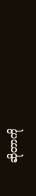ဆိုတာကို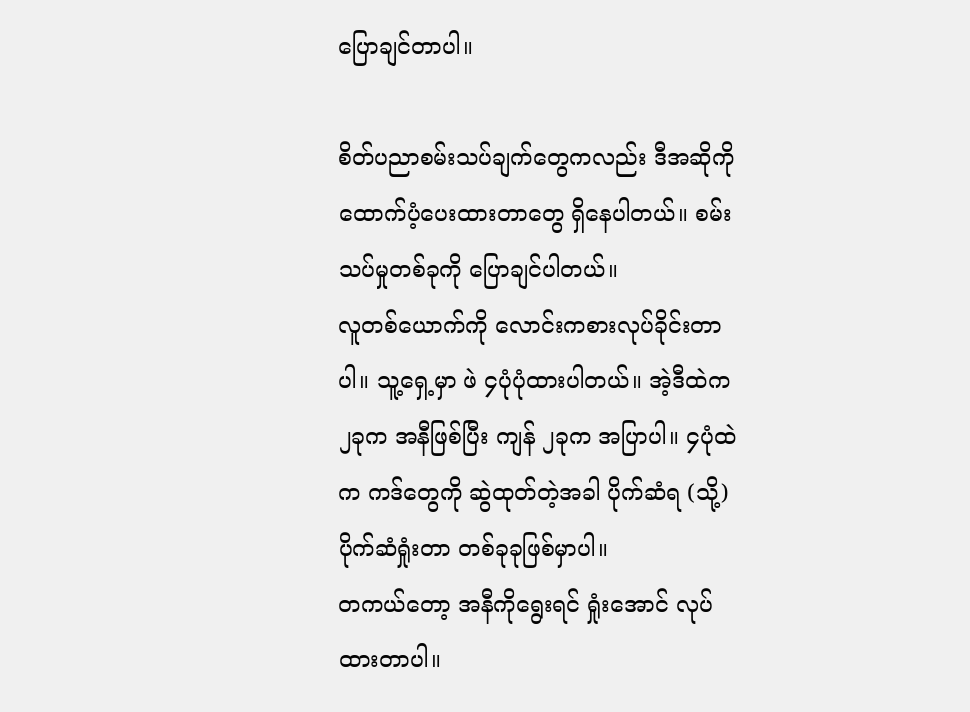ပြောချင်တာပါ။

စိတ်ပညာစမ်းသပ်ချက်တွေကလည်း ဒီအဆိုကို ထောက်ပံ့ပေးထားတာတွေ ရှိနေပါတယ်။ စမ်းသပ်မှုတစ်ခုကို ပြောချင်ပါတယ်။
လူတစ်ယောက်ကို လောင်းကစားလုပ်ခိုင်းတာပါ။ သူ့ရှေ့မှာ ဖဲ ၄ပုံပုံထားပါတယ်။ အဲ့ဒီထဲက ၂ခုက အနီဖြစ်ပြီး ကျန် ၂ခုက အပြာပါ။ ၄ပုံထဲက ကဒ်တွေကို ဆွဲထုတ်တဲ့အခါ ပိုက်ဆံရ (သို့) ပိုက်ဆံရှုံးတာ တစ်ခုခုဖြစ်မှာပါ။
တကယ်တော့ အနီကိုရွေးရင် ရှုံးအောင် လုပ်ထားတာပါ။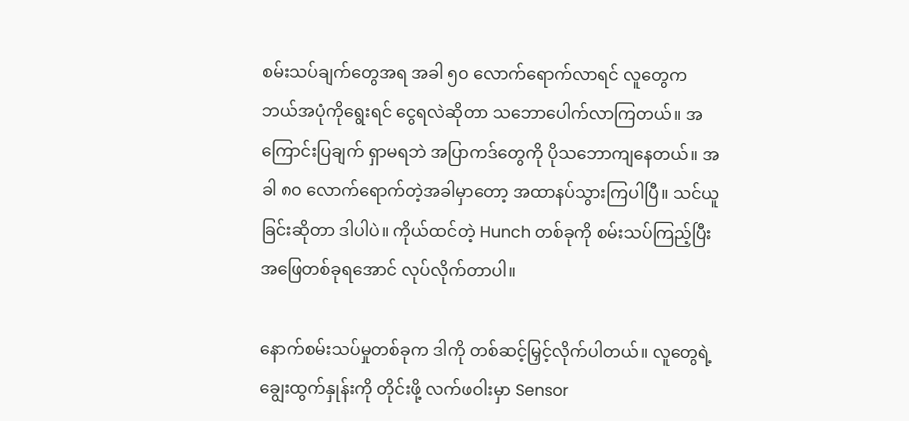စမ်းသပ်ချက်တွေအရ အခါ ၅၀ လောက်ရောက်လာရင် လူတွေက ဘယ်အပုံကိုရွေးရင် ငွေရလဲဆိုတာ သဘောပေါက်လာကြတယ်။ အကြောင်းပြချက် ရှာမရဘဲ အပြာကဒ်တွေကို ပိုသဘောကျနေတယ်။ အခါ ၈၀ လောက်ရောက်တဲ့အခါမှာတော့ အထာနပ်သွားကြပါပြီ။ သင်ယူခြင်းဆိုတာ ဒါပါပဲ။ ကိုယ်ထင်တဲ့ Hunch တစ်ခုကို စမ်းသပ်ကြည့်ပြီး အဖြေတစ်ခုရအောင် လုပ်လိုက်တာပါ။

နောက်စမ်းသပ်မှုတစ်ခုက ဒါကို တစ်ဆင့်မြှင့်လိုက်ပါတယ်။ လူတွေရဲ့ချွေးထွက်နှုန်းကို တိုင်းဖို့ လက်ဖဝါးမှာ Sensor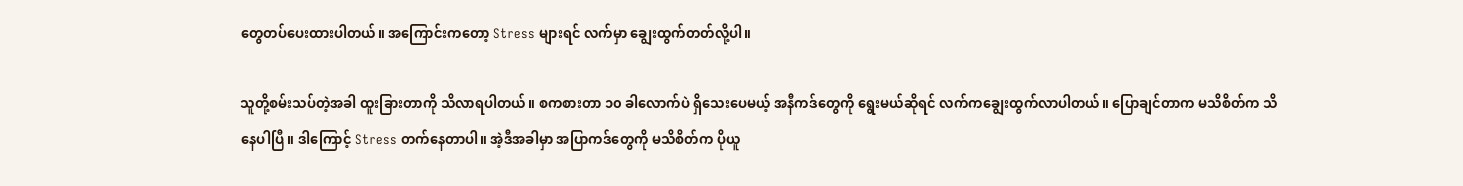တွေတပ်ပေးထားပါတယ်။ အကြောင်းကတော့ Stress များရင် လက်မှာ ချွေးထွက်တတ်လို့ပါ။

သူတို့စမ်းသပ်တဲ့အခါ ထူးခြားတာကို သိလာရပါတယ်။ စကစားတာ ၁၀ ခါလောက်ပဲ ရှိသေးပေမယ့် အနီကဒ်တွေကို ရွေးမယ်ဆိုရင် လက်ကချွေးထွက်လာပါတယ်။ ပြောချင်တာက မသိစိတ်က သိနေပါပြီ။ ဒါကြောင့် Stress တက်နေတာပါ။ အဲ့ဒီအခါမှာ အပြာကဒ်တွေကို မသိစိတ်က ပိုယူ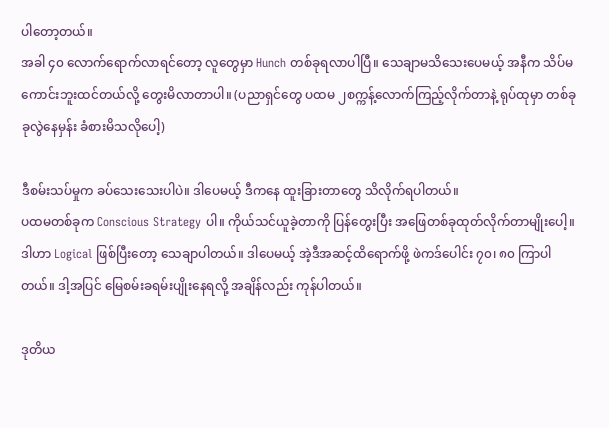ပါတော့တယ်။
အခါ ၄၀ လောက်ရောက်လာရင်တော့ လူတွေမှာ Hunch တစ်ခုရလာပါပြီ။ သေချာမသိသေးပေမယ့် အနီက သိပ်မကောင်းဘူးထင်တယ်လို့ တွေးမိလာတာပါ။ (ပညာရှင်တွေ ပထမ ၂စက္ကန့်လောက်ကြည့်လိုက်တာနဲ့ ရုပ်ထုမှာ တစ်ခုခုလွဲနေမှန်း ခံစားမိသလိုပေါ့)

ဒီစမ်းသပ်မှုက ခပ်သေးသေးပါပဲ။ ဒါပေမယ့် ဒီကနေ ထူးခြားတာတွေ သိလိုက်ရပါတယ်။
ပထမတစ်ခုက Conscious Strategy ပါ။ ကိုယ်သင်ယူခဲ့တာကို ပြန်တွေးပြီး အဖြေတစ်ခုထုတ်လိုက်တာမျိုးပေါ့။ ဒါဟာ Logical ဖြစ်ပြီးတော့ သေချာပါတယ်။ ဒါပေမယ့် အဲ့ဒီအဆင့်ထိရောက်ဖို့ ဖဲကဒ်ပေါင်း ၇၀၊ ၈၀ ကြာပါတယ်။ ဒါ့အပြင် မြေစမ်းခရမ်းပျိုးနေရလို့ အချိန်လည်း ကုန်ပါတယ်။

ဒုတိယ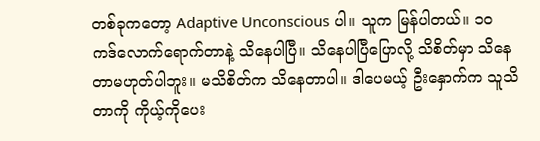တစ်ခုကတော့ Adaptive Unconscious ပါ။ သူက မြန်ပါတယ်။ ၁၀ ကဒ်လောက်ရောက်တာနဲ့ သိနေပါပြီ။ သိနေပါပြီပြောလို့ သိစိတ်မှာ သိနေတာမဟုတ်ပါဘူး။ မသိစိတ်က သိနေတာပါ။ ဒါပေမယ့် ဦးနှောက်က သူသိတာကို ကိုယ့်ကိုပေး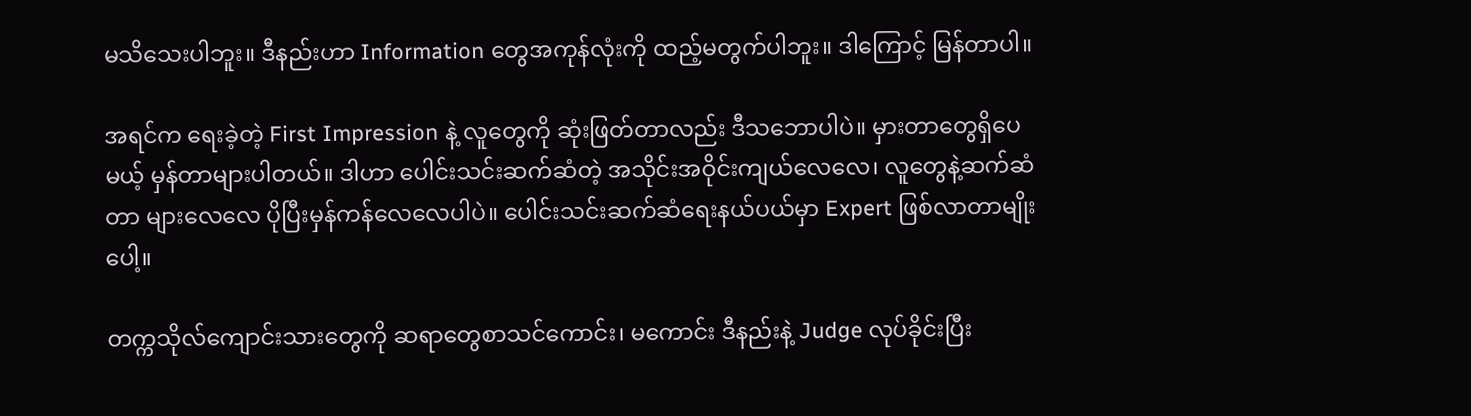မသိသေးပါဘူး။ ဒီနည်းဟာ Information တွေအကုန်လုံးကို ထည့်မတွက်ပါဘူး။ ဒါကြောင့် မြန်တာပါ။

အရင်က ရေးခဲ့တဲ့ First Impression နဲ့ လူတွေကို ဆုံးဖြတ်တာလည်း ဒီသဘောပါပဲ။ မှားတာတွေရှိပေမယ့် မှန်တာများပါတယ်။ ဒါဟာ ပေါင်းသင်းဆက်ဆံတဲ့ အသိုင်းအဝိုင်းကျယ်လေလေ၊ လူတွေနဲ့ဆက်ဆံတာ များလေလေ ပိုပြီးမှန်ကန်လေလေပါပဲ။ ပေါင်းသင်းဆက်ဆံရေးနယ်ပယ်မှာ Expert ဖြစ်လာတာမျိုးပေါ့။

တက္ကသိုလ်ကျောင်းသားတွေကို ဆရာတွေစာသင်ကောင်း၊ မကောင်း ဒီနည်းနဲ့ Judge လုပ်ခိုင်းပြီး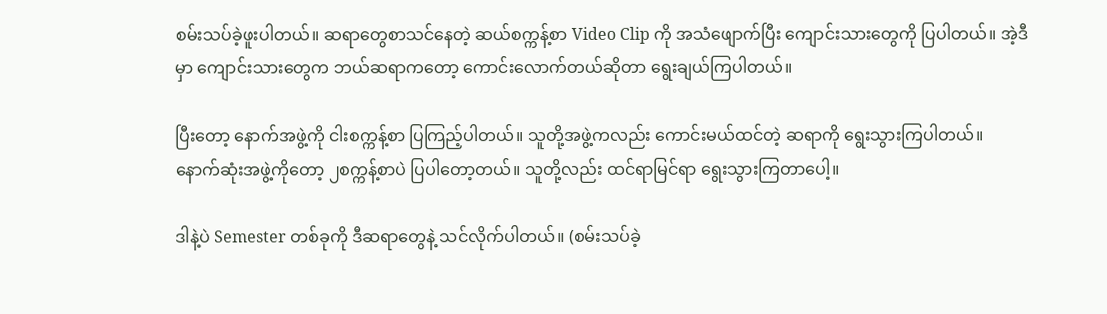စမ်းသပ်ခဲ့ဖူးပါတယ်။ ဆရာတွေစာသင်နေတဲ့ ဆယ်စက္ကန့်စာ Video Clip ကို အသံဖျောက်ပြီး ကျောင်းသားတွေကို ပြပါတယ်။ အဲ့ဒီမှာ ကျောင်းသားတွေက ဘယ်ဆရာကတော့ ကောင်းလောက်တယ်ဆိုတာ ရွေးချယ်ကြပါတယ်။

ပြီးတော့ နောက်အဖွဲ့ကို ငါးစက္ကန့်စာ ပြကြည့်ပါတယ်။ သူတို့အဖွဲ့ကလည်း ကောင်းမယ်ထင်တဲ့ ဆရာကို ရွေးသွားကြပါတယ်။
နောက်ဆုံးအဖွဲ့ကိုတော့ ၂စက္ကန့်စာပဲ ပြပါတော့တယ်။ သူတို့လည်း ထင်ရာမြင်ရာ ရွေးသွားကြတာပေါ့။

ဒါနဲ့ပဲ Semester တစ်ခုကို ဒီဆရာတွေနဲ့ သင်လိုက်ပါတယ်။ (စမ်းသပ်ခဲ့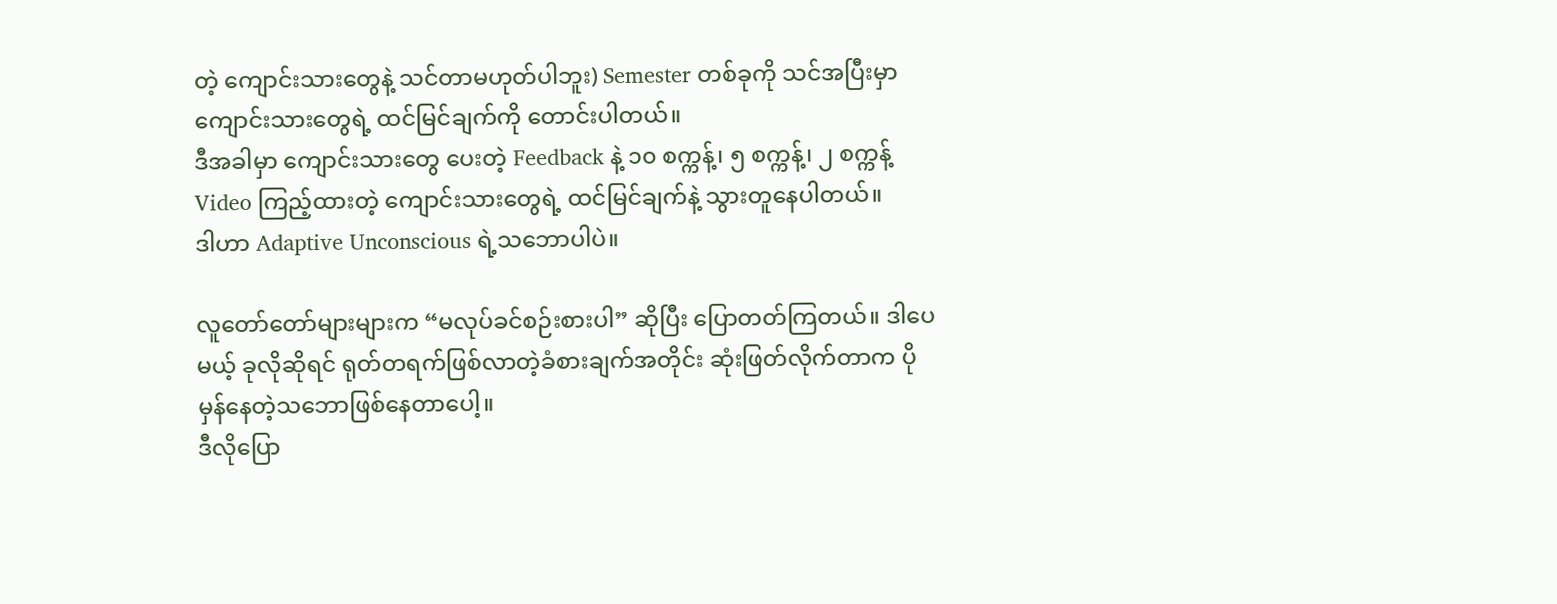တဲ့ ကျောင်းသားတွေနဲ့ သင်တာမဟုတ်ပါဘူး) Semester တစ်ခုကို သင်အပြီးမှာ ကျောင်းသားတွေရဲ့ ထင်မြင်ချက်ကို တောင်းပါတယ်။
ဒီအခါမှာ ကျောင်းသားတွေ ပေးတဲ့ Feedback နဲ့ ၁၀ စက္ကန့်၊ ၅ စက္ကန့်၊ ၂ စက္ကန့် Video ကြည့်ထားတဲ့ ကျောင်းသားတွေရဲ့ ထင်မြင်ချက်နဲ့ သွားတူနေပါတယ်။
ဒါဟာ Adaptive Unconscious ရဲ့သဘောပါပဲ။

လူတော်တော်များများက “မလုပ်ခင်စဉ်းစားပါ” ဆိုပြီး ပြောတတ်ကြတယ်။ ဒါပေမယ့် ခုလိုဆိုရင် ရုတ်တရက်ဖြစ်လာတဲ့ခံစားချက်အတိုင်း ဆုံးဖြတ်လိုက်တာက ပိုမှန်နေတဲ့သဘောဖြစ်နေတာပေါ့။
ဒီလိုပြော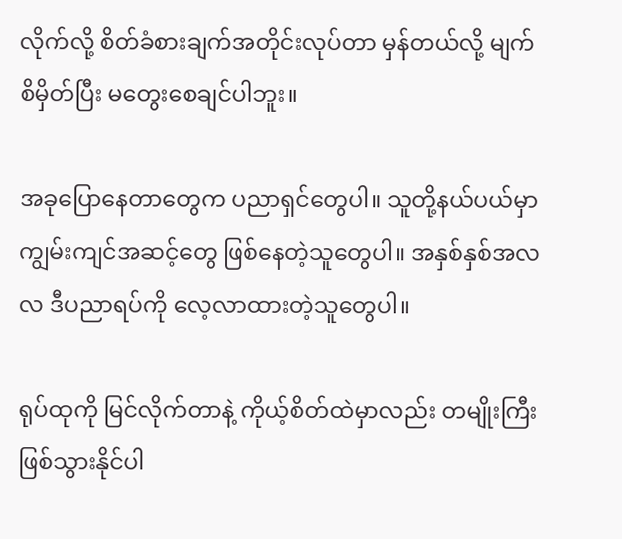လိုက်လို့ စိတ်ခံစားချက်အတိုင်းလုပ်တာ မှန်တယ်လို့ မျက်စိမှိတ်ပြီး မတွေးစေချင်ပါဘူး။

အခုပြောနေတာတွေက ပညာရှင်တွေပါ။ သူတို့နယ်ပယ်မှာ ကျွမ်းကျင်အဆင့်တွေ ဖြစ်နေတဲ့သူတွေပါ။ အနှစ်နှစ်အလလ ဒီပညာရပ်ကို လေ့လာထားတဲ့သူတွေပါ။

ရုပ်ထုကို မြင်လိုက်တာနဲ့ ကိုယ့်စိတ်ထဲမှာလည်း တမျိုးကြီးဖြစ်သွားနိုင်ပါ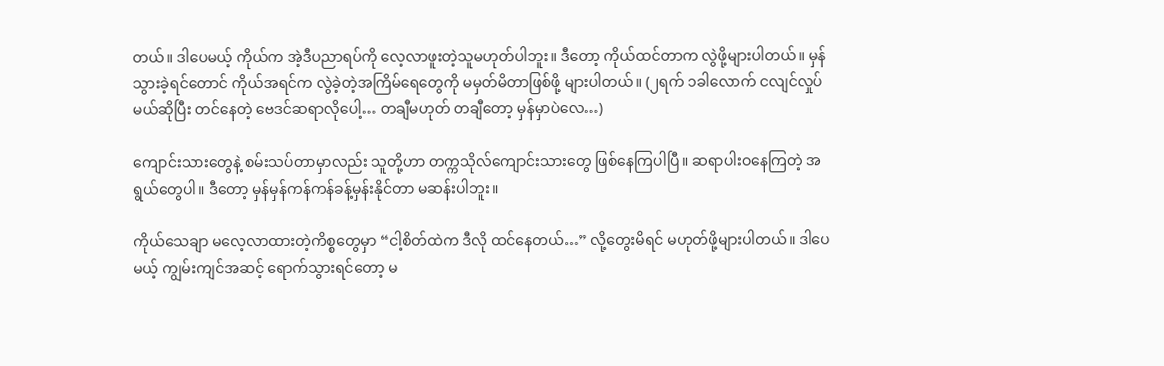တယ်။ ဒါပေမယ့် ကိုယ်က အဲ့ဒီပညာရပ်ကို လေ့လာဖူးတဲ့သူမဟုတ်ပါဘူး။ ဒီတော့ ကိုယ်ထင်တာက လွဲဖို့များပါတယ်။ မှန်သွားခဲ့ရင်တောင် ကိုယ်အရင်က လွဲခဲ့တဲ့အကြိမ်ရေတွေကို မမှတ်မိတာဖြစ်ဖို့ များပါတယ်။ (၂ရက် ၁ခါလောက် ငလျင်လှုပ်မယ်ဆိုပြီး တင်နေတဲ့ ဗေဒင်ဆရာလိုပေါ့… တချီမဟုတ် တချီတော့ မှန်မှာပဲလေ…)

ကျောင်းသားတွေနဲ့ စမ်းသပ်တာမှာလည်း သူတို့ဟာ တက္ကသိုလ်ကျောင်းသားတွေ ဖြစ်နေကြပါပြီ။ ဆရာပါးဝနေကြတဲ့ အရွယ်တွေပါ။ ဒီတော့ မှန်မှန်ကန်ကန်ခန့်မှန်းနိုင်တာ မဆန်းပါဘူး။

ကိုယ်သေချာ မလေ့လာထားတဲ့ကိစ္စတွေမှာ “ငါ့စိတ်ထဲက ဒီလို ထင်နေတယ်…” လို့တွေးမိရင် မဟုတ်ဖို့များပါတယ်။ ဒါပေမယ့် ကျွမ်းကျင်အဆင့် ရောက်သွားရင်တော့ မ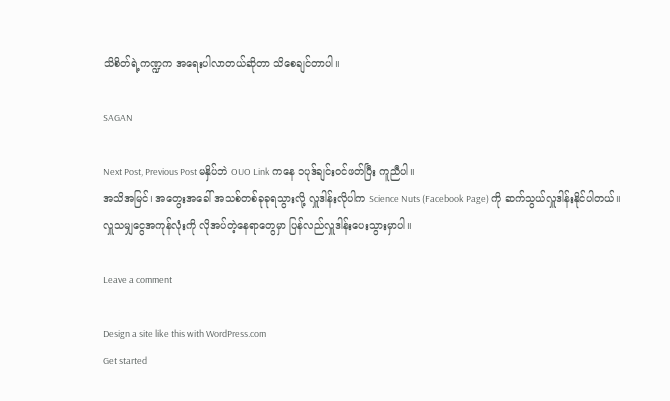သိစိတ်ရဲ့ကဏ္ဍက အရေးပါလာတယ်ဆိုတာ သိစေချင်တာပါ။

SAGAN

Next Post, Previous Post မနှိပ်ဘဲ OUO Link ကနေ ၁ပုဒ်ချင်းဝင်ဖတ်ပြီး ကူညီပါ။
အသိအမြင်၊ အတွေးအခေါ် အသစ်တစ်ခုခုရသွားလို့ လှူဒါန်းလိုပါက Science Nuts (Facebook Page) ကို ဆက်သွယ်လှူဒါန်းနိုင်ပါတယ်။
လှူသမျှငွေအကုန်လုံးကို လိုအပ်တဲ့နေရာတွေမှာ ပြန်လည်လှူဒါန်းပေးသွားမှာပါ။

Leave a comment

Design a site like this with WordPress.com
Get started